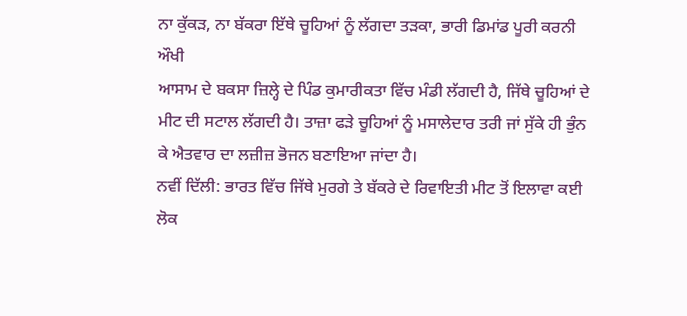ਨਾ ਕੁੱਕੜ, ਨਾ ਬੱਕਰਾ ਇੱਥੇ ਚੂਹਿਆਂ ਨੂੰ ਲੱਗਦਾ ਤੜਕਾ, ਭਾਰੀ ਡਿਮਾਂਡ ਪੂਰੀ ਕਰਨੀ ਔਖੀ
ਆਸਾਮ ਦੇ ਬਕਸਾ ਜ਼ਿਲ੍ਹੇ ਦੇ ਪਿੰਡ ਕੁਮਾਰੀਕਤਾ ਵਿੱਚ ਮੰਡੀ ਲੱਗਦੀ ਹੈ, ਜਿੱਥੇ ਚੂਹਿਆਂ ਦੇ ਮੀਟ ਦੀ ਸਟਾਲ ਲੱਗਦੀ ਹੈ। ਤਾਜ਼ਾ ਫੜੇ ਚੂਹਿਆਂ ਨੂੰ ਮਸਾਲੇਦਾਰ ਤਰੀ ਜਾਂ ਸੁੱਕੇ ਹੀ ਭੁੰਨ ਕੇ ਐਤਵਾਰ ਦਾ ਲਜ਼ੀਜ਼ ਭੋਜਨ ਬਣਾਇਆ ਜਾਂਦਾ ਹੈ।
ਨਵੀਂ ਦਿੱਲੀ: ਭਾਰਤ ਵਿੱਚ ਜਿੱਥੇ ਮੁਰਗੇ ਤੇ ਬੱਕਰੇ ਦੇ ਰਿਵਾਇਤੀ ਮੀਟ ਤੋਂ ਇਲਾਵਾ ਕਈ ਲੋਕ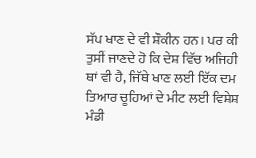ਸੱਪ ਖਾਣ ਦੇ ਵੀ ਸ਼ੌਕੀਨ ਹਨ। ਪਰ ਕੀ ਤੁਸੀਂ ਜਾਣਦੇ ਹੋ ਕਿ ਦੇਸ਼ ਵਿੱਚ ਅਜਿਹੀ ਥਾਂ ਵੀ ਹੈ, ਜਿੱਥੇ ਖਾਣ ਲਈ ਇੱਕ ਦਮ ਤਿਆਰ ਚੂਹਿਆਂ ਦੇ ਮੀਟ ਲਈ ਵਿਸ਼ੇਸ਼ ਮੰਡੀ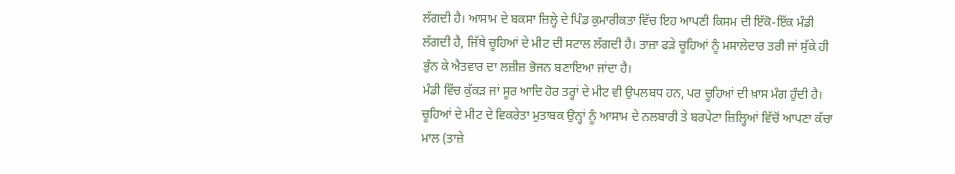ਲੱਗਦੀ ਹੈ। ਆਸਾਮ ਦੇ ਬਕਸਾ ਜ਼ਿਲ੍ਹੇ ਦੇ ਪਿੰਡ ਕੁਮਾਰੀਕਤਾ ਵਿੱਚ ਇਹ ਆਪਣੀ ਕਿਸਮ ਦੀ ਇੱਕੋ-ਇੱਕ ਮੰਡੀ ਲੱਗਦੀ ਹੈ, ਜਿੱਥੇ ਚੂਹਿਆਂ ਦੇ ਮੀਟ ਦੀ ਸਟਾਲ ਲੱਗਦੀ ਹੈ। ਤਾਜ਼ਾ ਫੜੇ ਚੂਹਿਆਂ ਨੂੰ ਮਸਾਲੇਦਾਰ ਤਰੀ ਜਾਂ ਸੁੱਕੇ ਹੀ ਭੁੰਨ ਕੇ ਐਤਵਾਰ ਦਾ ਲਜ਼ੀਜ਼ ਭੋਜਨ ਬਣਾਇਆ ਜਾਂਦਾ ਹੈ।
ਮੰਡੀ ਵਿੱਚ ਕੁੱਕੜ ਜਾਂ ਸੂਰ ਆਦਿ ਹੋਰ ਤਰ੍ਹਾਂ ਦੇ ਮੀਟ ਵੀ ਉਪਲਬਧ ਹਨ, ਪਰ ਚੂਹਿਆਂ ਦੀ ਖ਼ਾਸ ਮੰਗ ਹੁੰਦੀ ਹੈ। ਚੂਹਿਆਂ ਦੇ ਮੀਟ ਦੇ ਵਿਕਰੇਤਾ ਮੁਤਾਬਕ ਉਨ੍ਹਾਂ ਨੂੰ ਆਸਾਮ ਦੇ ਨਲਬਾਰੀ ਤੇ ਬਰਪੇਟਾ ਜ਼ਿਲ੍ਹਿਆਂ ਵਿੱਚੋਂ ਆਪਣਾ ਕੱਚਾ ਮਾਲ (ਤਾਜ਼ੇ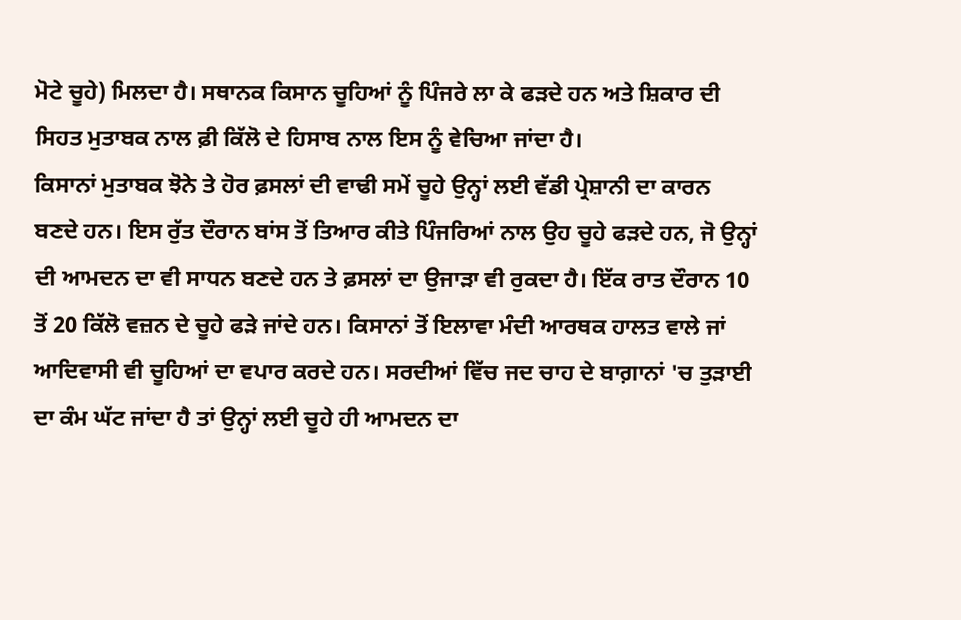ਮੋਟੇ ਚੂਹੇ) ਮਿਲਦਾ ਹੈ। ਸਥਾਨਕ ਕਿਸਾਨ ਚੂਹਿਆਂ ਨੂੰ ਪਿੰਜਰੇ ਲਾ ਕੇ ਫੜਦੇ ਹਨ ਅਤੇ ਸ਼ਿਕਾਰ ਦੀ ਸਿਹਤ ਮੁਤਾਬਕ ਨਾਲ ਫ਼ੀ ਕਿੱਲੋ ਦੇ ਹਿਸਾਬ ਨਾਲ ਇਸ ਨੂੰ ਵੇਚਿਆ ਜਾਂਦਾ ਹੈ।
ਕਿਸਾਨਾਂ ਮੁਤਾਬਕ ਝੋਨੇ ਤੇ ਹੋਰ ਫ਼ਸਲਾਂ ਦੀ ਵਾਢੀ ਸਮੇਂ ਚੂਹੇ ਉਨ੍ਹਾਂ ਲਈ ਵੱਡੀ ਪ੍ਰੇਸ਼ਾਨੀ ਦਾ ਕਾਰਨ ਬਣਦੇ ਹਨ। ਇਸ ਰੁੱਤ ਦੌਰਾਨ ਬਾਂਸ ਤੋਂ ਤਿਆਰ ਕੀਤੇ ਪਿੰਜਰਿਆਂ ਨਾਲ ਉਹ ਚੂਹੇ ਫੜਦੇ ਹਨ, ਜੋ ਉਨ੍ਹਾਂ ਦੀ ਆਮਦਨ ਦਾ ਵੀ ਸਾਧਨ ਬਣਦੇ ਹਨ ਤੇ ਫ਼ਸਲਾਂ ਦਾ ਉਜਾੜਾ ਵੀ ਰੁਕਦਾ ਹੈ। ਇੱਕ ਰਾਤ ਦੌਰਾਨ 10 ਤੋਂ 20 ਕਿੱਲੋ ਵਜ਼ਨ ਦੇ ਚੂਹੇ ਫੜੇ ਜਾਂਦੇ ਹਨ। ਕਿਸਾਨਾਂ ਤੋਂ ਇਲਾਵਾ ਮੰਦੀ ਆਰਥਕ ਹਾਲਤ ਵਾਲੇ ਜਾਂ ਆਦਿਵਾਸੀ ਵੀ ਚੂਹਿਆਂ ਦਾ ਵਪਾਰ ਕਰਦੇ ਹਨ। ਸਰਦੀਆਂ ਵਿੱਚ ਜਦ ਚਾਹ ਦੇ ਬਾਗ਼ਾਨਾਂ 'ਚ ਤੁੜਾਈ ਦਾ ਕੰਮ ਘੱਟ ਜਾਂਦਾ ਹੈ ਤਾਂ ਉਨ੍ਹਾਂ ਲਈ ਚੂਹੇ ਹੀ ਆਮਦਨ ਦਾ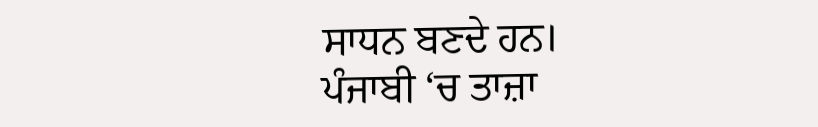ਸਾਧਨ ਬਣਦੇ ਹਨ।
ਪੰਜਾਬੀ ‘ਚ ਤਾਜ਼ਾ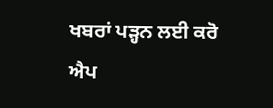ਖਬਰਾਂ ਪੜ੍ਹਨ ਲਈ ਕਰੋ ਐਪ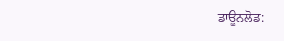ਡਾਊਨਲੋਡ: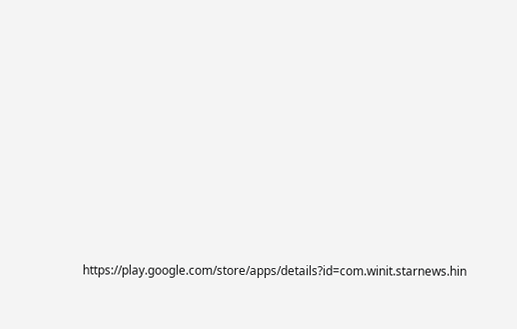https://play.google.com/store/apps/details?id=com.winit.starnews.hin